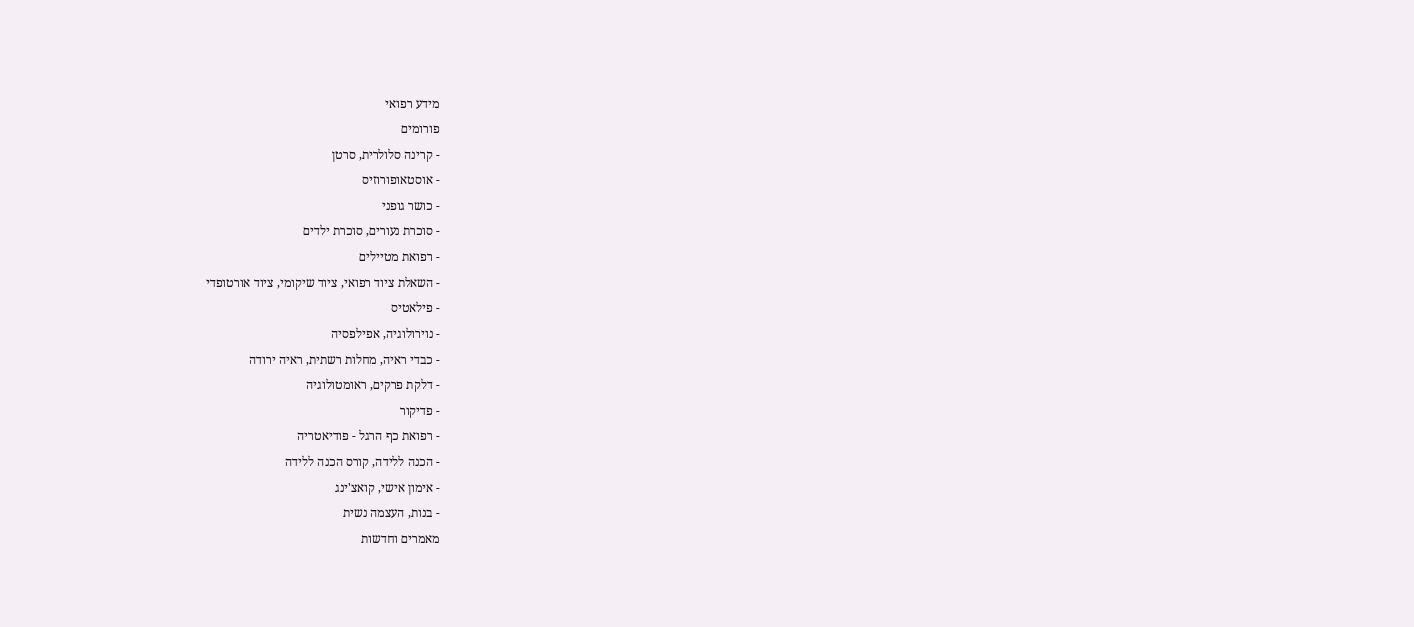מידע רפואי
פורומים
- קרינה סלולרית, סרטן
- אוסטאופורוזיס
- כושר גופני
- סוכרת נעורים, סוכרת ילדים
- רפואת מטיילים
- השאלת ציוד רפואי, ציוד שיקומי, ציוד אורטופדי
- פילאטיס
- נוירולוגיה, אפילפסיה
- כבדי ראיה, מחלות רשתית, ראיה ירודה
- דלקת פרקים, ראומטולוגיה
- פדיקור
- רפואת כף הרגל - פודיאטריה
- הכנה ללידה, קורס הכנה ללידה
- אימון אישי, קואצ'ינג
- בנות, העצמה נשית
מאמרים וחדשות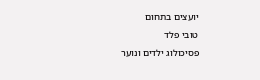יועצים בתחום
טובי פלד
פסיכולוג ילדים ונוער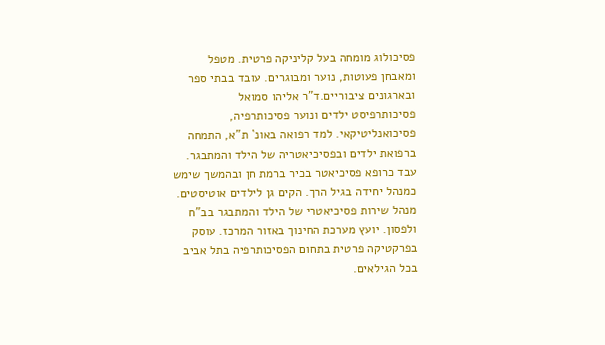פסיכולוג מומחה בעל קליניקה פרטית. מטפל ומאבחן פעוטות, נוער ומבוגרים. עובד בבתי ספר ובארגונים ציבוריים.ד"ר אליהו סמואל
פסיכותרפיסט ילדים ונוער פסיכותרפיה, פסיכואנליטיקאי. למד רפואה באונ` ת"א, התמחה ברפואת ילדים ובפסיכיאטריה של הילד והמתבגר. עבד כרופא פסיכיאטר בכיר ברמת חן ובהמשך שימש כמנהל יחידה בגיל הרך. הקים גן לילדים אוטיסטים. מנהל שירות פסיכיאטרי של הילד והמתבגר בב"ח ולפסון. יועץ מערכת החינוך באזור המרכז. עוסק בפרקטיקה פרטית בתחום הפסיכותרפיה בתל אביב בכל הגילאים.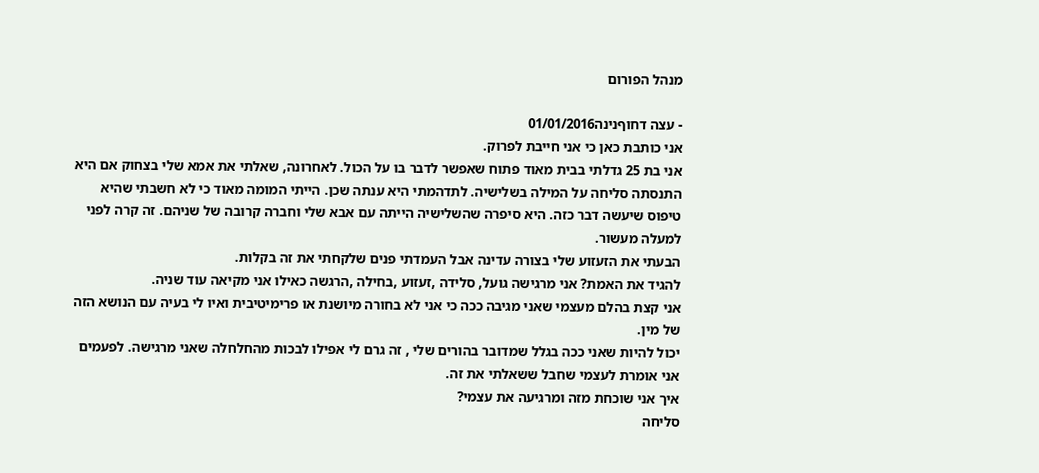מנהל הפורום

- עצה דחוףנינה01/01/2016
אני כותבת כאן כי אני חייבת לפרוק.
אני בת 25 גדלתי בבית מאוד פתוח שאפשר לדבר בו על הכול. לאחרונה, שאלתי את אמא שלי בצחוק אם היא התנסתה סליחה על המילה בשלישיה. לתדהמתי היא ענתה שכן. הייתי המומה מאוד כי לא חשבתי שהיא טיפוס שיעשה דבר כזה. היא סיפרה שהשלישיה הייתה עם אבא שלי וחברה קרובה של שניהם. זה קרה לפני למעלה מעשור.
הבעתי את הזעזוע שלי בצורה עדינה אבל העמדתי פנים שלקחתי את זה בקלות.
להגיד את האמת? אני מרגישה גועל, סלידה ,זעזוע ,בחילה ,הרגשה כאילו אני מקיאה עוד שניה.
אני קצת בהלם מעצמי שאני מגיבה ככה כי אני לא בחורה מיושנת או פרימיטיבית ואיו לי בעיה עם הנושא הזה של מין.
יכול להיות שאני ככה בגלל שמדובר בהורים שלי , זה גרם לי אפילו לבכות מהחלחלה שאני מרגישה. לפעמים אני אומרת לעצמי שחבל ששאלתי את זה.
איך אני שוכחת מזה ומרגיעה את עצמי?
סליחה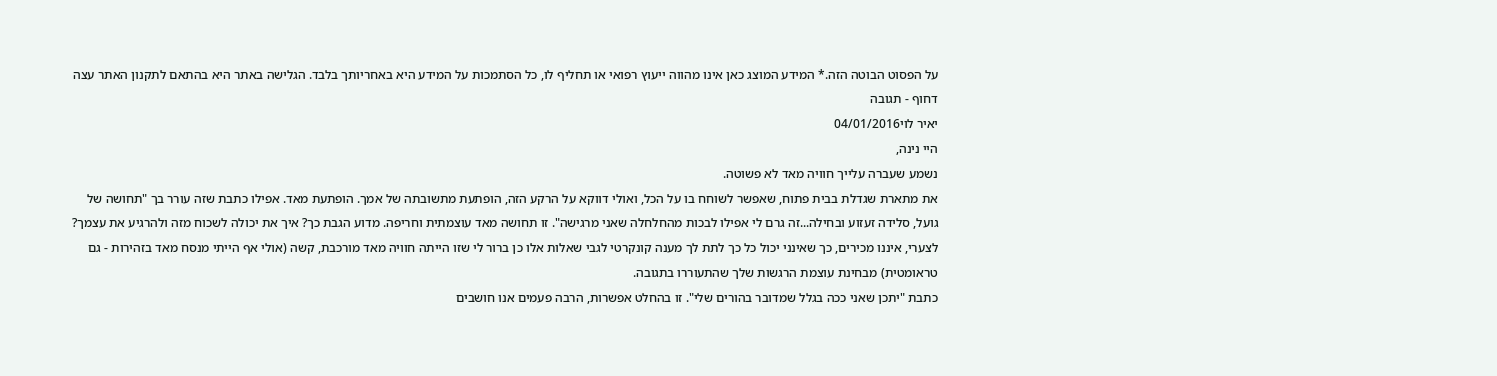על הפסוט הבוטה הזה.* המידע המוצג כאן אינו מהווה ייעוץ רפואי או תחליף לו, כל הסתמכות על המידע היא באחריותך בלבד. הגלישה באתר היא בהתאם לתקנון האתר עצה דחוף - תגובה
יאיר לוי04/01/2016
היי נינה,
נשמע שעברה עלייך חוויה מאד לא פשוטה.
את מתארת שגדלת בבית פתוח, שאפשר לשוחח בו על הכל, ואולי דווקא על הרקע הזה, הופתעת מתשובתה של אמך. הופתעת מאד. אפילו כתבת שזה עורר בך "תחושה של גועל, סלידה זעזוע ובחילה...זה גרם לי אפילו לבכות מהחלחלה שאני מרגישה". זו תחושה מאד עוצמתית וחריפה. מדוע הגבת כך? איך את יכולה לשכוח מזה ולהרגיע את עצמך? לצערי, איננו מכירים, כך שאינני יכול כל כך לתת לך מענה קונקרטי לגבי שאלות אלו כן ברור לי שזו הייתה חוויה מאד מורכבת, קשה (אולי אף הייתי מנסח מאד בזהירות - גם טראומטית) מבחינת עוצמת הרגשות שלך שהתעוררו בתגובה.
כתבת "יתכן שאני ככה בגלל שמדובר בהורים שלי". זו בהחלט אפשרות, הרבה פעמים אנו חושבים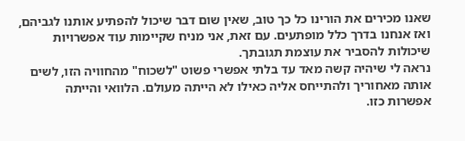שאנו מכירים את הורינו כל כך טוב, שאין שום דבר שיכול להפתיע אותנו לגביהם, ואז אנחנו בדרך כלל מופתעים. עם זאת, אני מניח שקיימות עוד אפשרויות שיכולות להסביר את עוצמת תגובתך.
נראה לי שיהיה קשה מאד עד בלתי אפשרי פשוט "לשכוח" מהחוויה הזו, לשים אותה מאחוריך ולהתייחס אליה כאילו לא הייתה מעולם. הלוואי והייתה אפשרות כזו.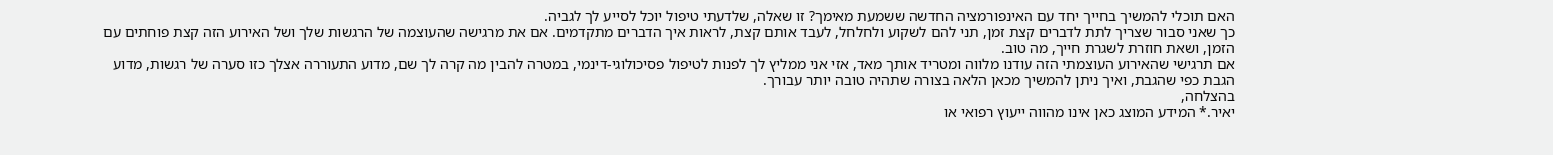האם תוכלי להמשיך בחייך יחד עם האינפורמציה החדשה ששמעת מאימך? זו שאלה, שלדעתי טיפול יוכל לסייע לך לגביה.
כך שאני סבור שצריך לתת לדברים קצת זמן, תני להם לשקוע ולחלחל, לעבד אותם קצת, לראות איך הדברים מתקדמים. אם את מרגישה שהעוצמה של הרגשות שלך ושל האירוע הזה קצת פוחתים עם הזמן, ושאת חוזרת לשגרת חייך, מה טוב.
אם תרגישי שהאירוע העוצמתי הזה עודנו מלווה ומטריד אותך מאד, אזי אני ממליץ לך לפנות לטיפול פסיכולוגי-דינמי, במטרה להבין מה קרה לך שם, מדוע התעוררה אצלך כזו סערה של רגשות, מדוע הגבת כפי שהגבת, ואיך ניתן להמשיך מכאן הלאה בצורה שתהיה טובה יותר עבורך.
בהצלחה,
יאיר.* המידע המוצג כאן אינו מהווה ייעוץ רפואי או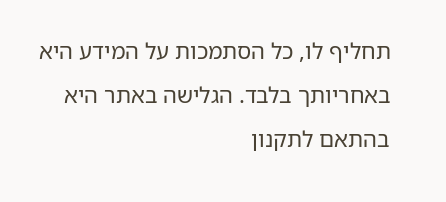תחליף לו, כל הסתמכות על המידע היא באחריותך בלבד. הגלישה באתר היא בהתאם לתקנון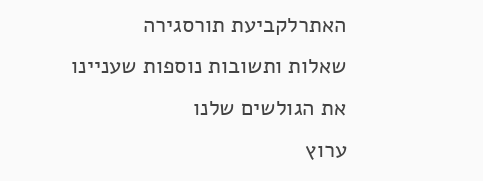האתרלקביעת תורסגירה
שאלות ותשובות נוספות שעניינו את הגולשים שלנו
ערוץ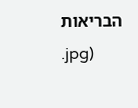הבריאות
.jpg)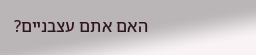האם אתם עצבניים?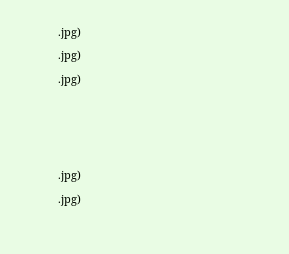.jpg)
.jpg)
.jpg)



.jpg)
.jpg)